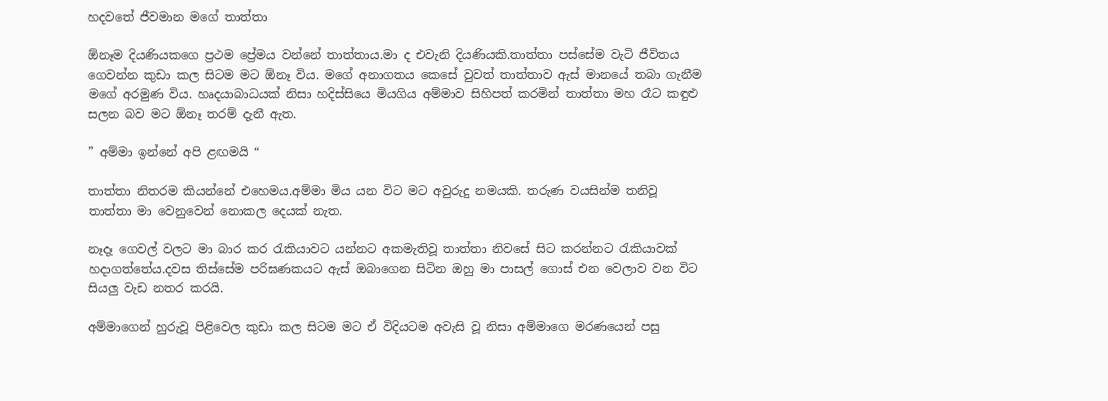හදවතේ ජීවමාන මගේ තාත්තා

ඕනෑම දියණියකගෙ ප්‍රථම ප්‍රේමය වන්නේ තාත්තාය.මා ද එවැනි දියණියකි.තාත්තා පස්සේම වැටි ජීවිතය ගෙවන්න කුඩා කල සිටම මට ඕනෑ විය. මගේ අනාගතය කෙසේ වුවත් තාත්තාව ඇස් මානයේ තබා ගැනීම මගේ අරමුණ විය. හෘදයාබාධයක් නිසා හදිස්සියෙ මියගිය අම්මාව සිහිපත් කරමින් තාත්තා මහ රෑට කඳුළු සලන බව මට ඕනෑ තරම් දැනී ඇත.

” අම්මා ඉන්නේ අපි ළඟමයි “

තාත්තා නිතරම කියන්නේ එහෙමය.අම්මා මිය යන විට මට අවුරුදු නමයකි. තරුණ වයසින්ම තනිවූ තාත්තා මා වෙනුවෙන් නොකල දෙයක් නැත.

නෑදෑ ගෙවල් වලට මා බාර කර රැකියාවට යන්නට අකමැතිවූ තාත්තා නිවසේ සිට කරන්නට රැකියාවක් හදාගත්තේය.දවස තිස්සේම පරිඝණකයට ඇස් ඔබාගෙන සිටින ඔහු මා පාසල් ගොස් එන වෙලාව වන විට සියලු වැඩ නතර කරයි.

අම්මාගෙන් හුරුවූ පිළිවෙල කුඩා කල සිටම මට ඒ විදියටම අවැසි වූ නිසා අම්මාගෙ මරණයෙන් පසු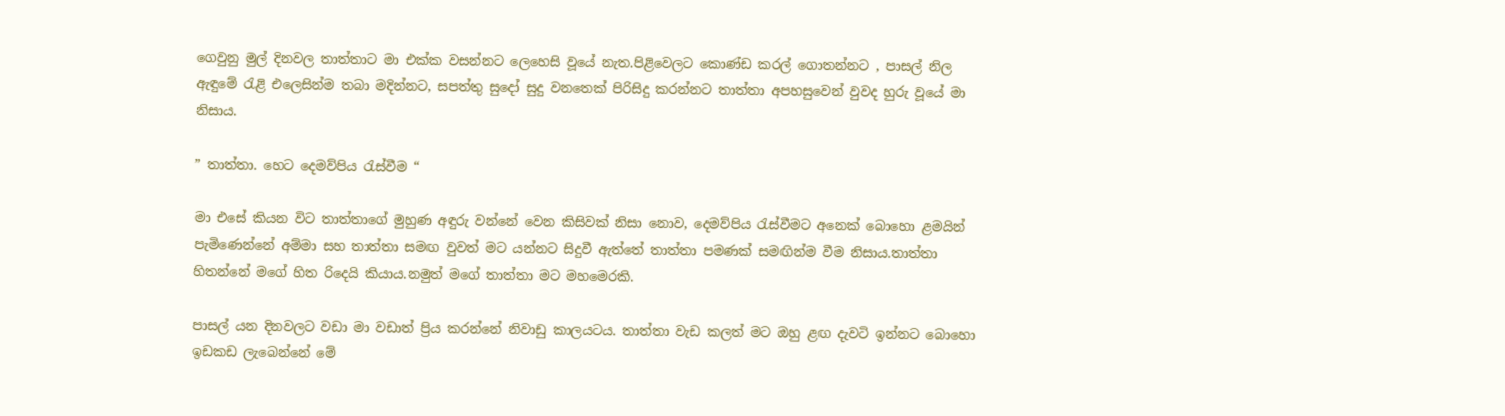ගෙවුනු මුල් දිනවල තාත්තාට මා එක්ක වසන්නට ලෙහෙසි වූයේ නැත.පිළිවෙලට කොණ්ඩ කරල් ගොතන්නට , පාසල් නිල ඇඳුමේ රැළි එලෙසින්ම තබා මදින්නට, සපත්තු සුදෝ සුදු වනතෙක් පිරිසිදු කරන්නට තාත්තා අපහසුවෙන් වුවද හුරු වූයේ මා නිසාය.

” තාත්තා. හෙට දෙමව්පිය රැස්වීම “

මා එසේ කියන විට තාත්තාගේ මුහුණ අඳුරු වන්නේ වෙන කිසිවක් නිසා නොව, දෙමව්පිය රැස්වීමට අනෙක් බොහො ළමයින් පැමිණෙන්නේ අම්මා සහ තාත්තා සමඟ වුවත් මට යන්නට සිදුවී ඇත්තේ තාත්තා පමණක් සමඟින්ම වීම නිසාය.තාත්තා හිතන්නේ මගේ හිත රිදෙයි කියාය.නමුත් මගේ තාත්තා මට මහමෙරකි.

පාසල් යන දිනවලට වඩා මා වඩාත් ප්‍රිය කරන්නේ නිවාඩු කාලයටය. තාත්තා වැඩ කලත් මට ඔහු ළඟ දැවටි ඉන්නට බොහො ඉඩකඩ ලැබෙන්නේ මේ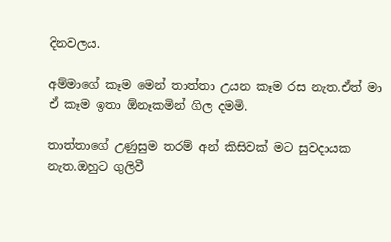දිනවලය.

අම්මාගේ කෑම මෙන් තාත්තා උයන කෑම රස නැත.ඒත් මා ඒ කෑම ඉතා ඕනෑකමින් ගිල දමමි.

තාත්තාගේ උණුසුම තරම් අන් කිසිවක් මට සුවදායක නැත.ඔහුට ගුලිවී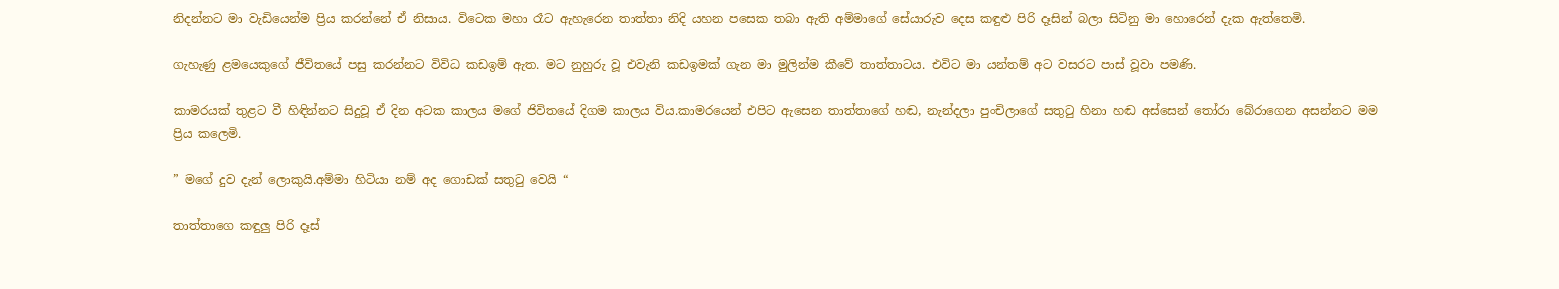නිදන්නට මා වැඩියෙන්ම ප්‍රිය කරන්නේ ඒ නිසාය. විටෙක මහා රෑට ඇහැරෙන තාත්තා නිදි යහන පසෙක තබා ඇති අම්මාගේ සේයාරුව දෙස කඳුළු පිරි දෑසින් බලා සිටිනු මා හොරෙන් දැක ඇත්තෙමි.

ගැහැණු ළමයෙකුගේ ජීවිතයේ පසු කරන්නට විවිධ කඩඉම් ඇත. මට නුහුරු වූ එවැනි කඩඉමක් ගැන මා මුලින්ම කීවේ තාත්තාටය. එවිට මා යන්තම් අට වසරට පාස් වූවා පමණි.

කාමරයක් තුළට වී හිඳින්නට සිදුවූ ඒ දින අටක කාලය මගේ ජිවිතයේ දිගම කාලය විය.කාමරයෙන් එපිට ඇසෙන තාත්තාගේ හඬ, නැන්දලා පුංචිලාගේ සතුටු හිනා හඬ අස්සෙන් තෝරා බේරාගෙන අසන්නට මම ප්‍රිය කලෙමි.

” මගේ දුව දැන් ලොකුයි.අම්මා හිටියා නම් අද ගොඩක් සතුටු වෙයි “

තාත්තාගෙ කඳුලු පිරි දෑස්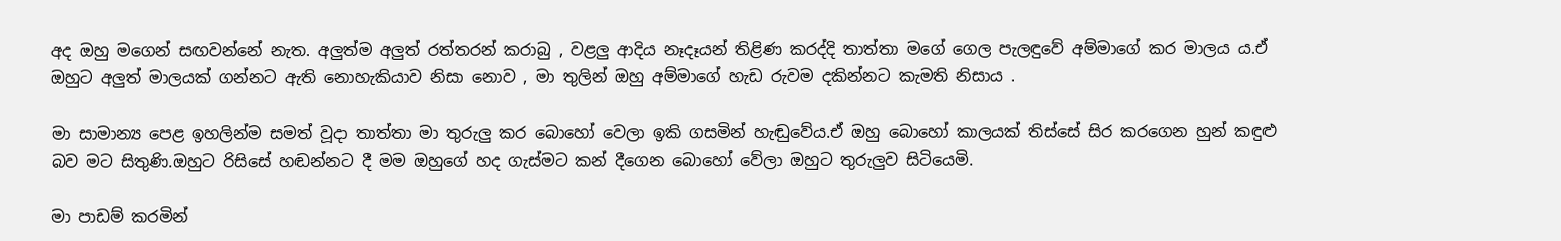අද ඔහු මගෙන් සඟවන්නේ නැත. අලුත්ම අලුත් රත්තරන් කරාබු , වළලු ආදිය නෑදෑයන් තිළිණ කරද්දි තාත්තා මගේ ගෙල පැලඳුවේ අම්මාගේ කර මාලය ය.ඒ ඔහුට අලුත් මාලයක් ගන්නට ඇති නොහැකියාව නිසා නොව , මා තුලින් ඔහු අම්මාගේ හැඩ රුවම දකින්නට කැමති නිසාය .

මා සාමාන්‍ය පෙළ ඉහලින්ම සමත් වූදා තාත්තා මා තුරුලු කර බොහෝ වෙලා ඉකි ගසමින් හැඬුවේය.ඒ ඔහු බොහෝ කාලයක් තිස්සේ සිර කරගෙන හුන් කඳුළු බව මට සිතුණි.ඔහුට රිසිසේ හඬන්නට දී මම ඔහුගේ හද ගැස්මට කන් දීගෙන බොහෝ වේලා ඔහුට තුරුලුව සිටියෙමි.

මා පාඩම් කරමින්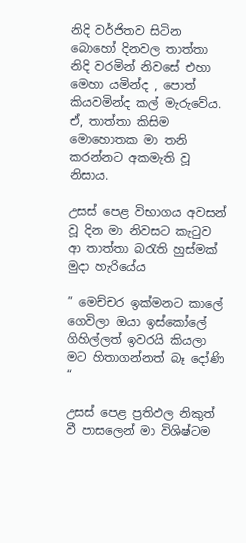නිදි වර්ජිතව සිටින බොහෝ දිනවල තාත්තා නිදි වරමින් නිවසේ එහා මෙහා යමින්ද , පොත් කියවමින්ද කල් මැරුවේය. ඒ, තාත්තා කිසිම මොහොතක මා තනි කරන්නට අකමැති වූ නිසාය.

උසස් පෙළ විභාගය අවසන් වූ දින මා නිවසට කැටුව ආ තාත්තා බරැති හුස්මක් මුදා හැරියේය

” මෙච්චර ඉක්මනට කාලේ ගෙවිලා ඔයා ඉස්කෝලේ ගිහිල්ලත් ඉවරයි කියලා මට හිතාගන්නත් බෑ දෝණි “

උසස් පෙළ ප්‍රතිඵල නිකුත් වී පාසලෙන් මා විශිෂ්ටම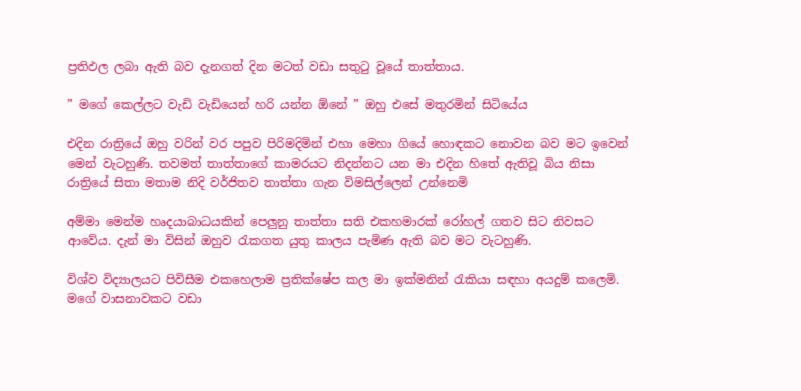ප්‍රතිඵල ලබා ඇති බව දැනගත් දින මටත් වඩා සතුටු වූයේ තාත්තාය.

” මගේ කෙල්ලට වැඩි වැඩියෙන් හරි යන්න ඕනේ ” ඔහු එසේ මතුරමින් සිටියේය

එදින රාත්‍රියේ ඔහු වරින් වර පපුව පිරිමදිමින් එහා මෙහා ගියේ හොඳකට නොවන බව මට ඉවෙන් මෙන් වැටහුණි. තවමත් තාත්තාගේ කාමරයට නිදන්නට යන මා එදින හිතේ ඇතිවූ බිය නිසා රාත්‍රියේ සිතා මතාම නිදි වර්ජිතව තාත්තා ගැන විමසිල්ලෙන් උන්නෙමි

අම්මා මෙන්ම හෘදයාබාධයකින් පෙලුනු තාත්තා සති එකහමාරක් රෝහල් ගතව සිට නිවසට ආවේය. දැන් මා විසින් ඔහුව රැකගත යුතු කාලය පැමිණ ඇති බව මට වැටහුණි.

විශ්ව විද්‍යාලයට පිවිසීම එකහෙලාම ප්‍රතික්ෂේප කල මා ඉක්මනින් රැකියා සඳහා අයදුම් කලෙමි. මගේ වාසනාවකට වඩා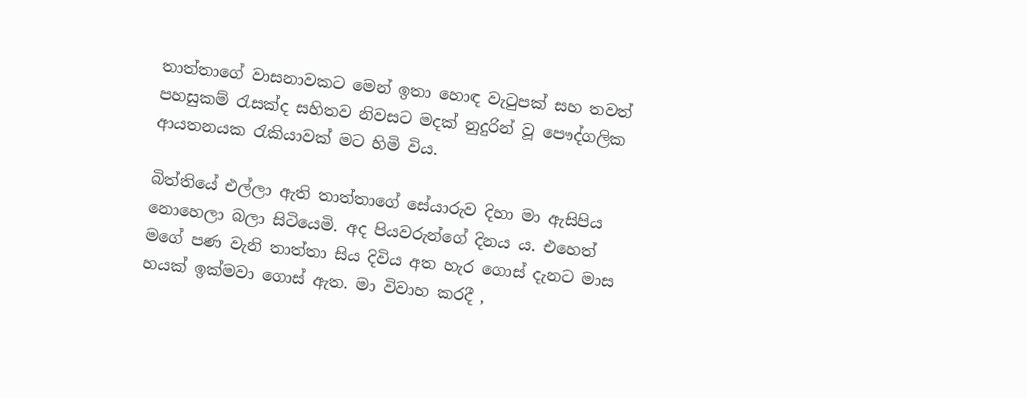තාත්තාගේ වාසනාවකට මෙන් ඉතා හොඳ වැටුපක් සහ තවත් පහසුකම් රැසක්ද සහිතව නිවසට මදක් නුදුරින් වූ පෞද්ගලික ආයතනයක රැකියාවක් මට හිමි විය.

බිත්තියේ එල්ලා ඇති තාත්තාගේ සේයාරුව දිහා මා ඇසිපිය නොහෙලා බලා සිටියෙමි. අද පියවරුන්ගේ දිනය ය. එහෙත් මගේ පණ වැනි තාත්තා සිය දිවිය අත හැර ගොස් දැනට මාස හයක් ඉක්මවා ගොස් ඇත. මා විවාහ කරදී ,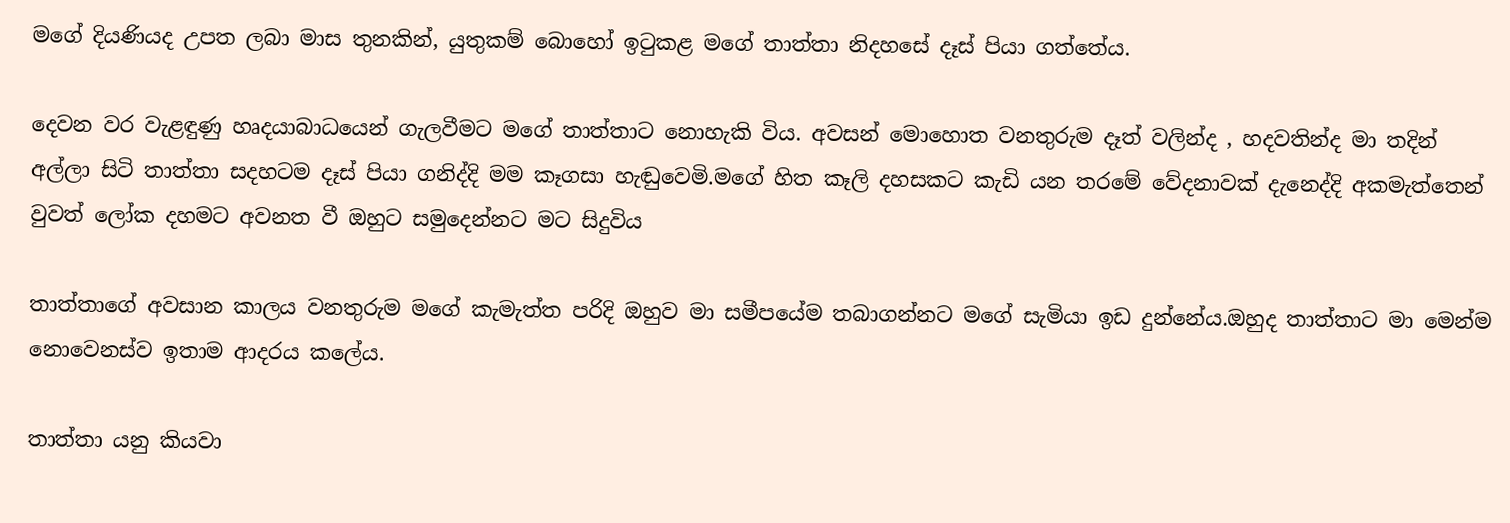මගේ දියණියද උපත ලබා මාස තුනකින්, යුතුකම් බොහෝ ඉටුකළ මගේ තාත්තා නිදහසේ දෑස් පියා ගත්තේය.

දෙවන වර වැළඳුණු හෘදයාබාධයෙන් ගැලවීමට මගේ තාත්තාට නොහැකි විය. අවසන් මොහොත වනතුරුම දෑත් වලින්ද , හදවතින්ද මා තදින් අල්ලා සිටි තාත්තා සදහටම දෑස් පියා ගනිද්දි මම කෑගසා හැඬුවෙමි.මගේ හිත කෑලි දහසකට කැඩි යන තරමේ වේදනාවක් දැනෙද්දි අකමැත්තෙන් වුවත් ලෝක දහමට අවනත වී ඔහුට සමුදෙන්නට මට සිදුවිය

තාත්තාගේ අවසාන කාලය වනතුරුම මගේ කැමැත්ත පරිදි ඔහුව මා සමීපයේම තබාගන්නට මගේ සැමියා ඉඩ දුන්නේය.ඔහුද තාත්තාට මා මෙන්ම නොවෙනස්ව ඉතාම ආදරය කලේය.

තාත්තා යනු කියවා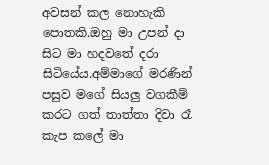අවසන් කල නොහැකි පොතකි.ඔහු මා උපන් දා සිට මා හදවතේ දරා සිටියේය.අම්මාගේ මරණින් පසුව මගේ සියලු වගකීම් කරට ගත් තාත්තා දිවා රෑ කැප කලේ මා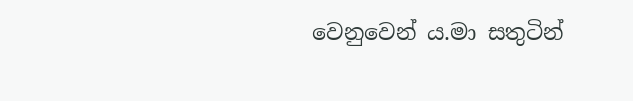වෙනුවෙන් ය.මා සතුටින්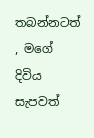තබන්නටත් , මගේ දිවිය සැපවත්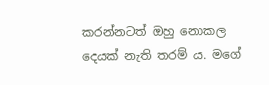කරන්නටත් ඔහු නොකල දෙයක් නැති තරම් ය. මගේ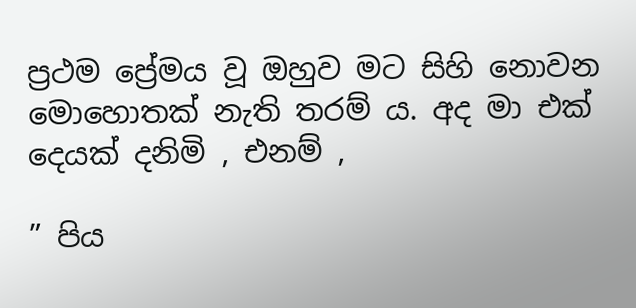ප්‍රථම ප්‍රේමය වූ ඔහුව මට සිහි නොවන මොහොතක් නැති තරම් ය. අද මා එක් දෙයක් දනිමි , එනම් ,

” පිය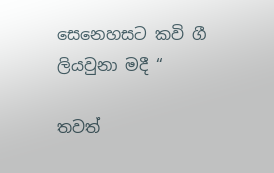සෙනෙහසට කවි ගී ලියවුනා මදී “

තවත්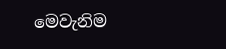මෙවැනිම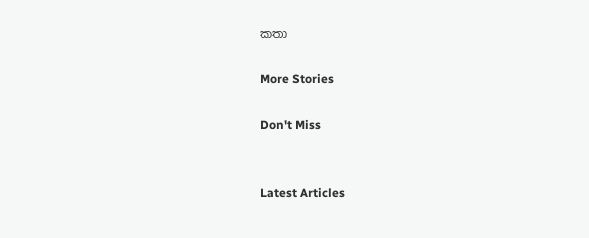කතා

More Stories

Don't Miss


Latest Articles